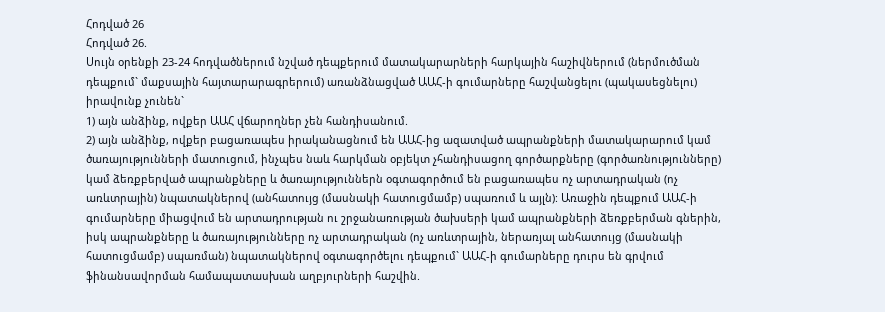Հոդված 26
Հոդված 26.
Սույն օրենքի 23-24 հոդվածներում նշված դեպքերում մատակարարների հարկային հաշիվներում (ներմուծման դեպքում` մաքսային հայտարարագրերում) առանձնացված ԱԱՀ-ի գումարները հաշվանցելու (պակասեցնելու) իրավունք չունեն`
1) այն անձինք, ովքեր ԱԱՀ վճարողներ չեն հանդիսանում.
2) այն անձինք, ովքեր բացառապես իրականացնում են ԱԱՀ-ից ազատված ապրանքների մատակարարում կամ ծառայությունների մատուցում, ինչպես նաև հարկման օբյեկտ չհանդիսացող գործարքները (գործառնությունները) կամ ձեռքբերված ապրանքները և ծառայություններն օգտագործում են բացառապես ոչ արտադրական (ոչ առևտրային) նպատակներով (անհատույց (մասնակի հատուցմամբ) սպառում և այլն): Առաջին դեպքում ԱԱՀ-ի գումարները միացվում են արտադրության ու շրջանառության ծախսերի կամ ապրանքների ձեռքբերման գներին, իսկ ապրանքները և ծառայությունները ոչ արտադրական (ոչ առևտրային, ներառյալ անհատույց (մասնակի հատուցմամբ) սպառման) նպատակներով օգտագործելու դեպքում` ԱԱՀ-ի գումարները դուրս են գրվում ֆինանսավորման համապատասխան աղբյուրների հաշվին.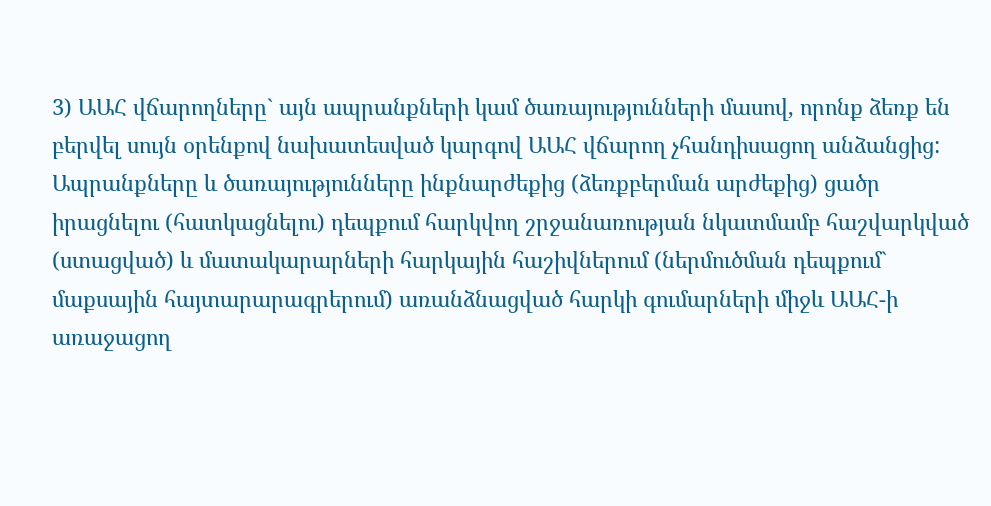3) ԱԱՀ վճարողները` այն ապրանքների կամ ծառայությունների մասով, որոնք ձեռք են բերվել սույն օրենքով նախատեսված կարգով ԱԱՀ վճարող չհանդիսացող անձանցից:
Ապրանքները և ծառայությունները ինքնարժեքից (ձեռքբերման արժեքից) ցածր իրացնելու (հատկացնելու) դեպքում հարկվող շրջանառության նկատմամբ հաշվարկված (ստացված) և մատակարարների հարկային հաշիվներում (ներմուծման դեպքում` մաքսային հայտարարագրերում) առանձնացված հարկի գումարների միջև ԱԱՀ-ի առաջացող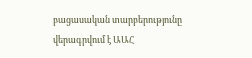բացասական տարբերությունը վերագրվում է ԱԱՀ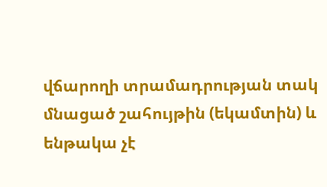վճարողի տրամադրության տակ մնացած շահույթին (եկամտին) և ենթակա չէ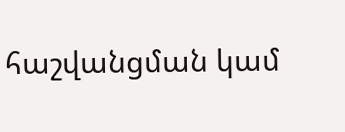հաշվանցման կամ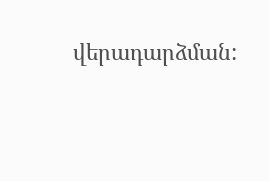վերադարձման: